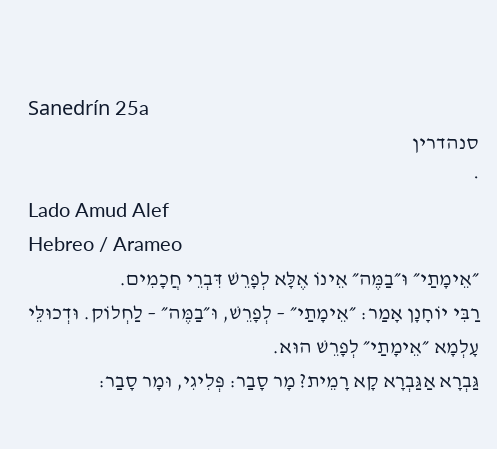Sanedrín 25a
סנהדרין
·
Lado Amud Alef
Hebreo / Arameo
״אֵימָתַי״ וּ״בַמֶּה״ אֵינוֹ אֶלָּא לְפָרֵשׁ דִּבְרֵי חֲכָמִים.
רַבִּי יוֹחָנָן אָמַר: ״אֵימָתַי״ – לְפָרֵשׁ, וּ״בַמֶּה״ – לַחְלוֹק. וּדְכוּלֵּי עָלְמָא ״אֵימָתַי״ לְפָרֵשׁ הוּא.
גַּבְרָא אַגַּבְרָא קָא רָמֵית? מָר סָבַר: פְּלִיגִי, וּמָר סָבַר: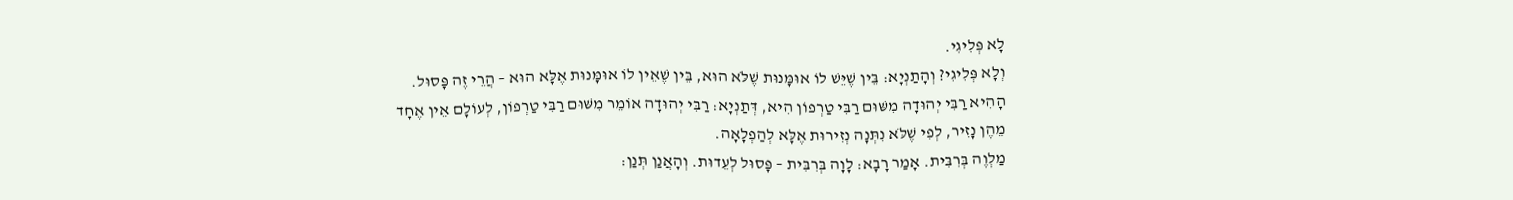לָא פְּלִיגִי.
וְלָא פְּלִיגִי? וְהָתַנְיָא: בֵּין שֶׁיֵּשׁ לוֹ אוּמָּנוּת שֶׁלֹּא הוּא, בֵּין שֶׁאֵין לוֹ אוּמָּנוּת אֶלָּא הוּא – הֲרֵי זֶה פָּסוּל.
הָהִיא רַבִּי יְהוּדָה מִשּׁוּם רַבִּי טַרְפוֹן הִיא, דְּתַנְיָא: רַבִּי יְהוּדָה אוֹמֵר מִשּׁוּם רַבִּי טַרְפוֹן, לְעוֹלָם אֵין אֶחָד מֵהֶן נָזִיר, לְפִי שֶׁלֹּא נִתְּנָה נְזִירוּת אֶלָּא לְהַפְלָאָה.
מַלְוֶה בְּרִבִּית. אָמַר רָבָא: לָוָה בְּרִבִּית – פָּסוּל לְעֵדוּת. וְהָאֲנַן תְּנַן: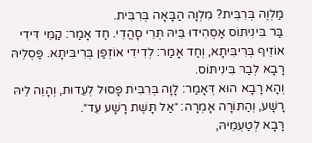מַלְוֶה בְּרִבִּית? מִלְוָה הַבָּאָה בְּרִבִּית.
בַּר בִּינִיתּוֹס אַסְהִידוּ בֵּיהּ תְּרֵי סָהֲדֵי. חַד אָמַר: קַמֵּי דִּידִי אוֹזֵיף בְּרִיבִּיתָא, וְחַד אָמַר: לְדִידִי אוֹזְפַן בְּרִיבִּיתָא. פַּסְלֵיהּ רָבָא לְבַר בִּינִיתּוֹס.
וְהָא רָבָא הוּא דְּאָמַר: לָוָה בְּרִבִּית פָּסוּל לְעֵדוּת, וְהָוֵה לֵיהּ רָשָׁע, וְהַתּוֹרָה אָמְרָה: ״אַל תָּשֶׁת רָשָׁע עֵד״.
רָבָא לְטַעְמֵיהּ,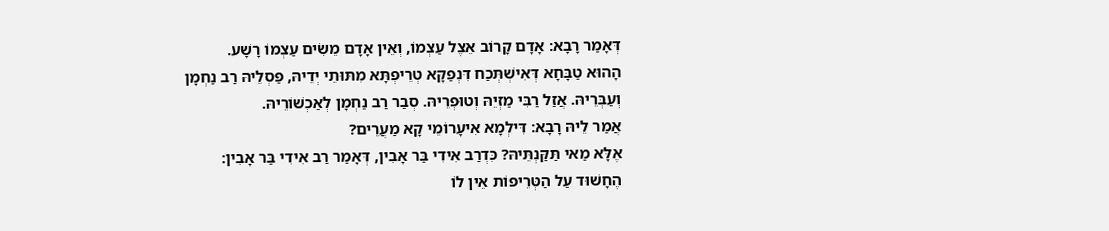דְּאָמַר רָבָא: אָדָם קָרוֹב אֵצֶל עַצְמוֹ, וְאֵין אָדָם מֵשִׂים עַצְמוֹ רָשָׁע.
הָהוּא טַבָּחָא דְּאִישְׁתְּכַח דִּנְפַקָא טְרֵיפְתָּא מִתּוּתֵי יְדֵיהּ, פַּסְלֵיהּ רַב נַחְמָן וְעַבְּרֵיהּ. אֲזַל רַבִּי מַזְיֵהּ וְטוּפְרֵיהּ. סְבַר רַב נַחְמָן לְאַכְשׁוֹרֵיהּ.
אֲמַר לֵיהּ רָבָא: דִּילְמָא אִיעָרוֹמֵי קָא מַעֲרֵים?
אֶלָּא מַאי תַּקַּנְתֵּיהּ? כִּדְרַב אִידִי בַּר אָבִין, דְּאָמַר רַב אִידִי בַּר אָבִין: הֶחָשׁוּד עַל הַטְּרֵיפוֹת אֵין לוֹ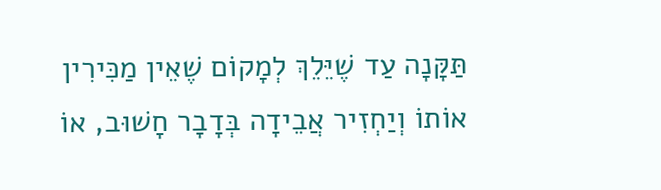תַּקָּנָה עַד שֶׁיֵּלֵךְ לְמָקוֹם שֶׁאֵין מַכִּירִין אוֹתוֹ וְיַחְזִיר אֲבֵידָה בְּדָבָר חָשׁוּב, אוֹ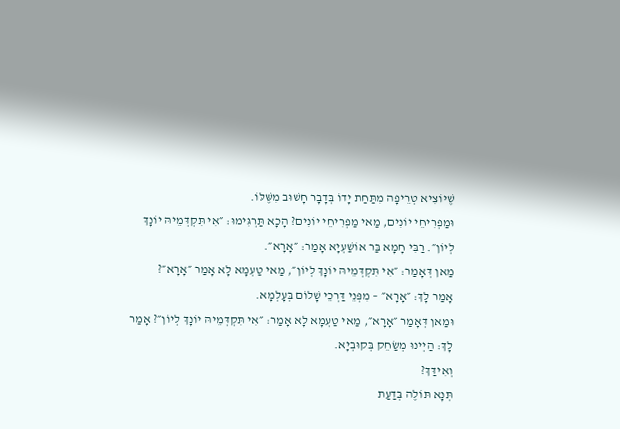שֶׁיּוֹצִיא טְרֵיפָה מִתַּחַת יָדוֹ בְּדָבָר חָשׁוּב מִשֶּׁלּוֹ.
וּמַפְרִיחֵי יוֹנִים, מַאי מַפְרִיחֵי יוֹנִים? הָכָא תַּרְגִּימוּ: ״אִי תִּקְדְּמֵיהּ יוֹנָךְ לְיוֹן״. רַבִּי חָמָא בַּר אוֹשַׁעְיָא אָמַר: ״אָרָא״.
מַאן דְּאָמַר: ״אִי תִּקְדְּמֵיהּ יוֹנָךְ לְיוֹן״, מַאי טַעְמָא לָא אָמַר ״אָרָא״?
אָמַר לָךְ: ״אָרָא״ – מִפְּנֵי דַּרְכֵי שָׁלוֹם בְּעָלְמָא.
וּמַאן דְּאָמַר ״אָרָא״, מַאי טַעְמָא לָא אָמַר: ״אִי תִּקְדְּמֵיהּ יוֹנָךְ לְיוֹן״? אָמַר לָךְ: הַיְינוּ מְשַׂחֵק בְּקוּבְיָא.
וְאִידַּךְ?
תְּנָא תּוֹלֶה בְּדַעַת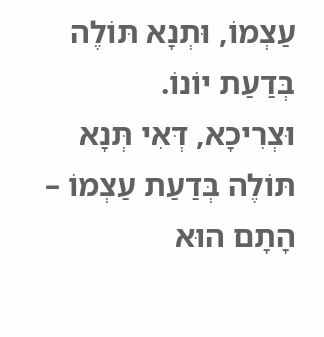עַצְמוֹ, וּתְנָא תּוֹלֶה בְּדַעַת יוֹנוֹ.
וּצְרִיכָא, דְּאִי תְּנָא תּוֹלֶה בְּדַעַת עַצְמוֹ – הָתָם הוּא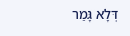דְּלָא גָּמַר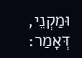וּמַקְנֵי, דְּאָמַר: